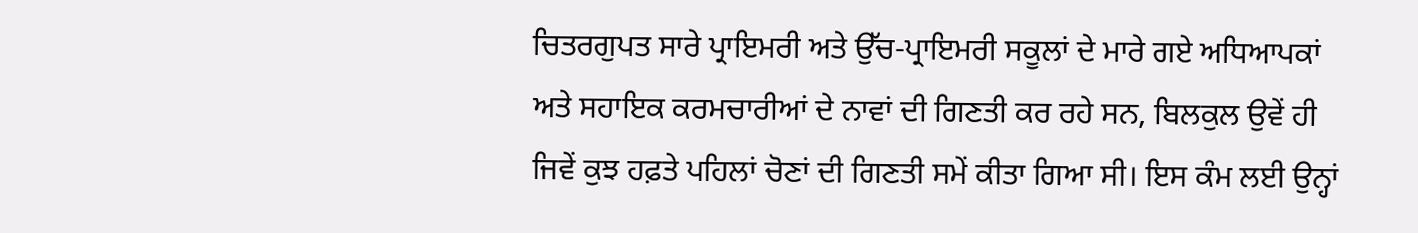ਚਿਤਰਗੁਪਤ ਸਾਰੇ ਪ੍ਰਾਇਮਰੀ ਅਤੇ ਉੱਚ-ਪ੍ਰਾਇਮਰੀ ਸਕੂਲਾਂ ਦੇ ਮਾਰੇ ਗਏ ਅਧਿਆਪਕਾਂ ਅਤੇ ਸਹਾਇਕ ਕਰਮਚਾਰੀਆਂ ਦੇ ਨਾਵਾਂ ਦੀ ਗਿਣਤੀ ਕਰ ਰਹੇ ਸਨ, ਬਿਲਕੁਲ ਉਵੇਂ ਹੀ ਜਿਵੇਂ ਕੁਝ ਹਫ਼ਤੇ ਪਹਿਲਾਂ ਚੋਣਾਂ ਦੀ ਗਿਣਤੀ ਸਮੇਂ ਕੀਤਾ ਗਿਆ ਸੀ। ਇਸ ਕੰਮ ਲਈ ਉਨ੍ਹਾਂ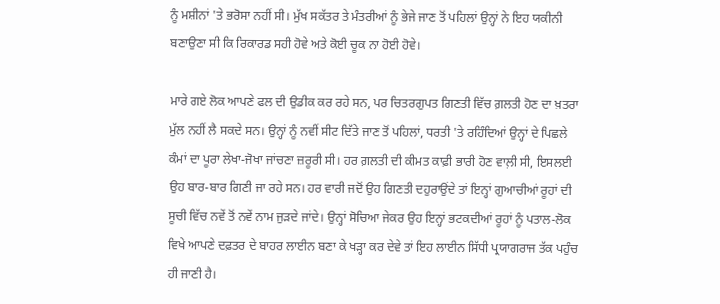ਨੂੰ ਮਸ਼ੀਨਾਂ 'ਤੇ ਭਰੋਸਾ ਨਹੀਂ ਸੀ। ਮੁੱਖ ਸਕੱਤਰ ਤੇ ਮੰਤਰੀਆਂ ਨੂੰ ਭੇਜੇ ਜਾਣ ਤੋਂ ਪਹਿਲਾਂ ਉਨ੍ਹਾਂ ਨੇ ਇਹ ਯਕੀਨੀ ਬਣਾਉਣਾ ਸੀ ਕਿ ਰਿਕਾਰਡ ਸਹੀ ਹੋਵੇ ਅਤੇ ਕੋਈ ਚੂਕ ਨਾ ਹੋਈ ਹੋਵੇ।

ਮਾਰੇ ਗਏ ਲੋਕ ਆਪਣੇ ਫਲ ਦੀ ਉਡੀਕ ਕਰ ਰਹੇ ਸਨ, ਪਰ ਚਿਤਰਗੁਪਤ ਗਿਣਤੀ ਵਿੱਚ ਗ਼ਲਤੀ ਹੋਣ ਦਾ ਖ਼ਤਰਾ ਮੁੱਲ ਨਹੀਂ ਲੈ ਸਕਦੇ ਸਨ। ਉਨ੍ਹਾਂ ਨੂੰ ਨਵੀਂ ਸੀਟ ਦਿੱਤੇ ਜਾਣ ਤੋਂ ਪਹਿਲਾਂ, ਧਰਤੀ 'ਤੇ ਰਹਿੰਦਿਆਂ ਉਨ੍ਹਾਂ ਦੇ ਪਿਛਲੇ ਕੰਮਾਂ ਦਾ ਪੂਰਾ ਲੇਖਾ-ਜੋਖਾ ਜਾਂਚਣਾ ਜ਼ਰੂਰੀ ਸੀ। ਹਰ ਗ਼ਲਤੀ ਦੀ ਕੀਮਤ ਕਾਫ਼ੀ ਭਾਰੀ ਹੋਣ ਵਾਲ਼ੀ ਸੀ, ਇਸਲਈ ਉਹ ਬਾਰ-ਬਾਰ ਗਿਣੀ ਜਾ ਰਹੇ ਸਨ। ਹਰ ਵਾਰੀ ਜਦੋਂ ਉਹ ਗਿਣਤੀ ਦਹੁਰਾਉਂਦੇ ਤਾਂ ਇਨ੍ਹਾਂ ਗੁਆਚੀਆਂ ਰੂਹਾਂ ਦੀ ਸੂਚੀ ਵਿੱਚ ਨਵੇਂ ਤੋਂ ਨਵੇਂ ਨਾਮ ਜੁੜਦੇ ਜਾਂਦੇ। ਉਨ੍ਹਾਂ ਸੋਚਿਆ ਜੇਕਰ ਉਹ ਇਨ੍ਹਾਂ ਭਟਕਦੀਆਂ ਰੂਹਾਂ ਨੂੰ ਪਤਾਲ-ਲੋਕ ਵਿਖੇ ਆਪਣੇ ਦਫ਼ਤਰ ਦੇ ਬਾਹਰ ਲਾਈਨ ਬਣਾ ਕੇ ਖੜ੍ਹਾ ਕਰ ਦੇਵੇ ਤਾਂ ਇਹ ਲਾਈਨ ਸਿੱਧੀ ਪ੍ਰਯਾਗਰਾਜ ਤੱਕ ਪਹੁੰਚ ਹੀ ਜਾਣੀ ਹੈ।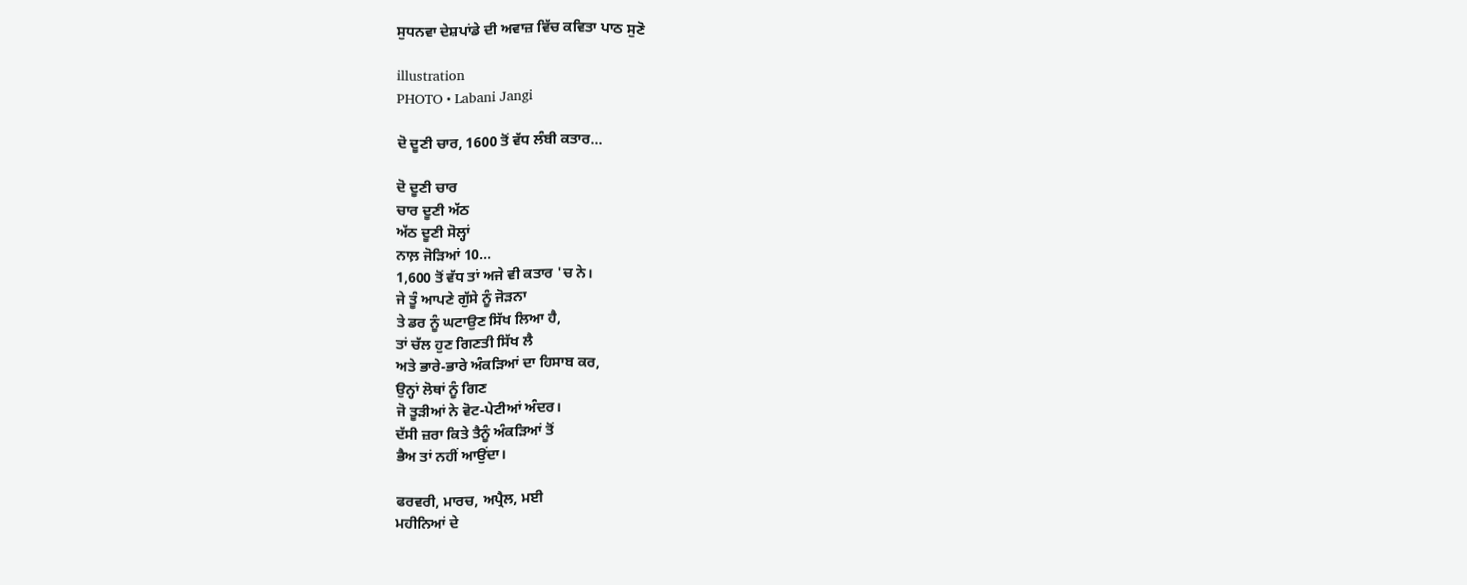ਸੁਧਨਵਾ ਦੇਸ਼ਪਾਂਡੇ ਦੀ ਅਵਾਜ਼ ਵਿੱਚ ਕਵਿਤਾ ਪਾਠ ਸੁਣੋ

illustration
PHOTO • Labani Jangi

ਦੋ ਦੂਣੀ ਚਾਰ, 1600 ਤੋਂ ਵੱਧ ਲੰਬੀ ਕਤਾਰ...

ਦੋ ਦੂਣੀ ਚਾਰ
ਚਾਰ ਦੂਣੀ ਅੱਠ
ਅੱਠ ਦੂਣੀ ਸੋਲ੍ਹਾਂ
ਨਾਲ਼ ਜੋੜਿਆਂ 10...
1,600 ਤੋਂ ਵੱਧ ਤਾਂ ਅਜੇ ਵੀ ਕਤਾਰ 'ਚ ਨੇ।
ਜੇ ਤੂੰ ਆਪਣੇ ਗੁੱਸੇ ਨੂੰ ਜੋੜਨਾ
ਤੇ ਡਰ ਨੂੰ ਘਟਾਉਣ ਸਿੱਖ ਲਿਆ ਹੈ,
ਤਾਂ ਚੱਲ ਹੁਣ ਗਿਣਤੀ ਸਿੱਖ ਲੈ
ਅਤੇ ਭਾਰੇ-ਭਾਰੇ ਅੰਕੜਿਆਂ ਦਾ ਹਿਸਾਬ ਕਰ,
ਉਨ੍ਹਾਂ ਲੋਥਾਂ ਨੂੰ ਗਿਣ
ਜੋ ਤੂੜੀਆਂ ਨੇ ਵੋਟ-ਪੇਟੀਆਂ ਅੰਦਰ।
ਦੱਸੀ ਜ਼ਰਾ ਕਿਤੇ ਤੈਨੂੰ ਅੰਕੜਿਆਂ ਤੋਂ
ਭੈਅ ਤਾਂ ਨਹੀਂ ਆਉਂਦਾ।

ਫਰਵਰੀ, ਮਾਰਚ, ਅਪ੍ਰੈਲ, ਮਈ
ਮਹੀਨਿਆਂ ਦੇ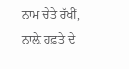ਨਾਮ ਚੇਤੇ ਰੱਖੀਂ,
ਨਾਲ਼ੇ ਹਫ਼ਤੇ ਦੇ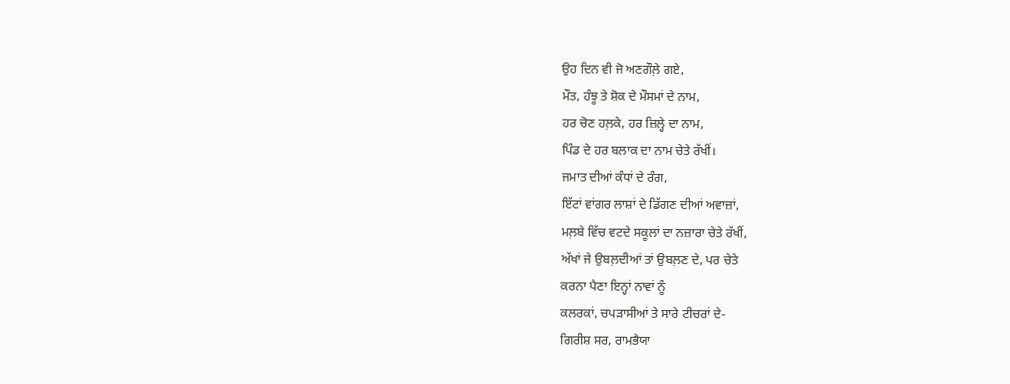ਉਹ ਦਿਨ ਵੀ ਜੋ ਅਣਗੌਲ਼ੇ ਗਏ,
ਮੌਤ, ਹੰਝੂ ਤੇ ਸ਼ੋਕ ਦੇ ਮੌਸਮਾਂ ਦੇ ਨਾਮ,
ਹਰ ਚੋਣ ਹਲ਼ਕੇ, ਹਰ ਜ਼ਿਲ੍ਹੇ ਦਾ ਨਾਮ,
ਪਿੰਡ ਦੇ ਹਰ ਬਲਾਕ ਦਾ ਨਾਮ ਚੇਤੇ ਰੱਖੀਂ।
ਜਮਾਤ ਦੀਆਂ ਕੰਧਾਂ ਦੇ ਰੰਗ,
ਇੱਟਾਂ ਵਾਂਗਰ ਲਾਸ਼ਾਂ ਦੇ ਡਿੱਗਣ ਦੀਆਂ ਅਵਾਜ਼ਾਂ,
ਮਲ਼ਬੇ ਵਿੱਚ ਵਟਦੇ ਸਕੂਲਾਂ ਦਾ ਨਜ਼ਾਰਾ ਚੇਤੇ ਰੱਖੀਂ,
ਅੱਖਾਂ ਜੇ ਉਬਲ਼ਦੀਆਂ ਤਾਂ ਉਬਲ਼ਣ ਦੇ, ਪਰ ਚੇਤੇ
ਕਰਨਾ ਪੈਣਾ ਇਨ੍ਹਾਂ ਨਾਵਾਂ ਨੂੰ
ਕਲਰਕਾਂ, ਚਪੜਾਸੀਆਂ ਤੇ ਸਾਰੇ ਟੀਚਰਾਂ ਦੇ-
ਗਿਰੀਸ਼ ਸਰ, ਰਾਮਭੈਯਾ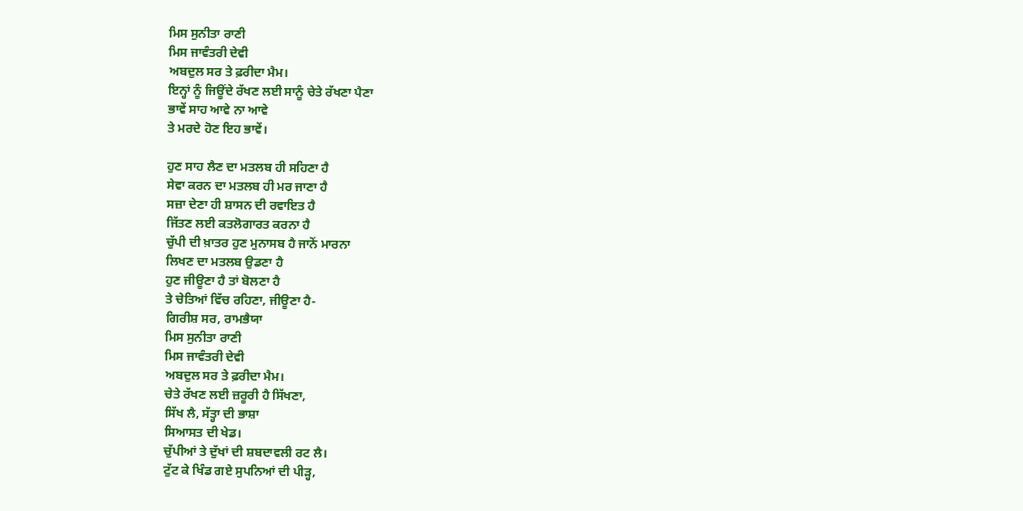ਮਿਸ ਸੁਨੀਤਾ ਰਾਣੀ
ਮਿਸ ਜਾਵੰਤਰੀ ਦੇਵੀ
ਅਬਦੁਲ ਸਰ ਤੇ ਫ਼ਰੀਦਾ ਮੈਮ।
ਇਨ੍ਹਾਂ ਨੂੰ ਜਿਊਂਦੇ ਰੱਖਣ ਲਈ ਸਾਨੂੰ ਚੇਤੇ ਰੱਖਣਾ ਪੈਣਾ
ਭਾਵੇਂ ਸਾਹ ਆਵੇ ਨਾ ਆਵੇ
ਤੇ ਮਰਦੇ ਹੋਣ ਇਹ ਭਾਵੇਂ।

ਹੁਣ ਸਾਹ ਲੈਣ ਦਾ ਮਤਲਬ ਹੀ ਸਹਿਣਾ ਹੈ
ਸੇਵਾ ਕਰਨ ਦਾ ਮਤਲਬ ਹੀ ਮਰ ਜਾਣਾ ਹੈ
ਸਜ਼ਾ ਦੇਣਾ ਹੀ ਸ਼ਾਸਨ ਦੀ ਰਵਾਇਤ ਹੈ
ਜਿੱਤਣ ਲਈ ਕਤਲੋਗਾਰਤ ਕਰਨਾ ਹੈ
ਚੁੱਪੀ ਦੀ ਖ਼ਾਤਰ ਹੁਣ ਮੁਨਾਸਬ ਹੈ ਜਾਨੋਂ ਮਾਰਨਾ
ਲਿਖਣ ਦਾ ਮਤਲਬ ਉਡਣਾ ਹੈ
ਹੁਣ ਜੀਊਣਾ ਹੈ ਤਾਂ ਬੋਲਣਾ ਹੈ
ਤੇ ਚੇਤਿਆਂ ਵਿੱਚ ਰਹਿਣਾ, ਜੀਊਣਾ ਹੈ-
ਗਿਰੀਸ਼ ਸਰ, ਰਾਮਭੈਯਾ
ਮਿਸ ਸੁਨੀਤਾ ਰਾਣੀ
ਮਿਸ ਜਾਵੰਤਰੀ ਦੇਵੀ
ਅਬਦੁਲ ਸਰ ਤੇ ਫ਼ਰੀਦਾ ਮੈਮ।
ਚੇਤੇ ਰੱਖਣ ਲਈ ਜ਼ਰੂਰੀ ਹੈ ਸਿੱਖਣਾ,
ਸਿੱਖ ਲੈ, ਸੱਤ੍ਹਾ ਦੀ ਭਾਸ਼ਾ
ਸਿਆਸਤ ਦੀ ਖੇਡ।
ਚੁੱਪੀਆਂ ਤੇ ਦੁੱਖਾਂ ਦੀ ਸ਼ਬਦਾਵਲੀ ਰਟ ਲੈ।
ਟੁੱਟ ਕੇ ਖਿੰਡ ਗਏ ਸੁਪਨਿਆਂ ਦੀ ਪੀੜ੍ਹ,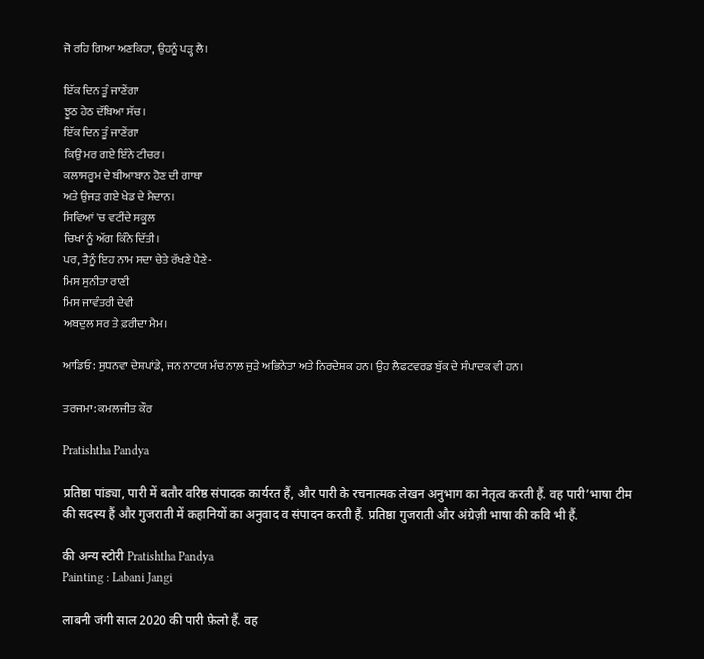ਜੋ ਰਹਿ ਗਿਆ ਅਣਕਿਹਾ, ਉਹਨੂੰ ਪੜ੍ਹ ਲੈ।

ਇੱਕ ਦਿਨ ਤੂੰ ਜਾਣੇਂਗਾ
ਝੂਠ ਹੇਠ ਦੱਬਿਆ ਸੱਚ।
ਇੱਕ ਦਿਨ ਤੂੰ ਜਾਣੇਂਗਾ
ਕਿਉਂ ਮਰ ਗਏ ਇੰਨੇ ਟੀਚਰ।
ਕਲਾਸਰੂਮ ਦੇ ਬੀਆਬਾਨ ਹੋਣ ਦੀ ਗਾਥਾ
ਅਤੇ ਉਜੜ ਗਏ ਖੇਡ ਦੇ ਮੈਦਾਨ।
ਸਿਵਿਆਂ 'ਚ ਵਟੀਂਦੇ ਸਕੂਲ
ਚਿਖਾਂ ਨੂੰ ਅੱਗ ਕਿੰਨੇ ਦਿੱਤੀ।
ਪਰ, ਤੈਨੂੰ ਇਹ ਨਾਮ ਸਦਾ ਚੇਤੇ ਰੱਖਣੇ ਪੈਣੇ-
ਮਿਸ ਸੁਨੀਤਾ ਰਾਣੀ
ਮਿਸ ਜਾਵੰਤਰੀ ਦੇਵੀ
ਅਬਦੁਲ ਸਰ ਤੇ ਫ਼ਰੀਦਾ ਮੈਮ।

ਆਡਿਓ: ਸੁਧਨਵਾ ਦੇਸ਼ਪਾਂਡੇ, ਜਨ ਨਾਟਯ ਮੰਚ ਨਾਲ਼ ਜੁੜੇ ਅਭਿਨੇਤਾ ਅਤੇ ਨਿਰਦੇਸ਼ਕ ਹਨ। ਉਹ ਲੈਫਟਵਰਡ ਬੁੱਕ ਦੇ ਸੰਪਾਦਕ ਵੀ ਹਨ।

ਤਰਜਮਾ: ਕਮਲਜੀਤ ਕੌਰ

Pratishtha Pandya

प्रतिष्ठा पांड्या, पारी में बतौर वरिष्ठ संपादक कार्यरत हैं, और पारी के रचनात्मक लेखन अनुभाग का नेतृत्व करती हैं. वह पारी’भाषा टीम की सदस्य हैं और गुजराती में कहानियों का अनुवाद व संपादन करती हैं. प्रतिष्ठा गुजराती और अंग्रेज़ी भाषा की कवि भी हैं.

की अन्य स्टोरी Pratishtha Pandya
Painting : Labani Jangi

लाबनी जंगी साल 2020 की पारी फ़ेलो हैं. वह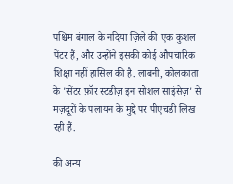पश्चिम बंगाल के नदिया ज़िले की एक कुशल पेंटर हैं, और उन्होंने इसकी कोई औपचारिक शिक्षा नहीं हासिल की है. लाबनी, कोलकाता के 'सेंटर फ़ॉर स्टडीज़ इन सोशल साइंसेज़' से मज़दूरों के पलायन के मुद्दे पर पीएचडी लिख रही हैं.

की अन्य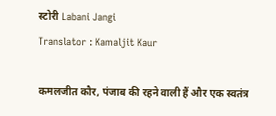स्टोरी Labani Jangi
Translator : Kamaljit Kaur

कमलजीत कौर, पंजाब की रहने वाली हैं और एक स्वतंत्र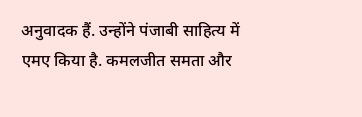अनुवादक हैं. उन्होंने पंजाबी साहित्य में एमए किया है. कमलजीत समता और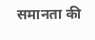समानता की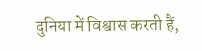दुनिया में विश्वास करती हैं,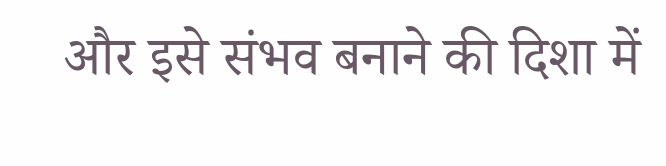और इसे संभव बनाने की दिशा में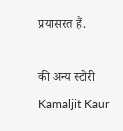प्रयासरत हैं.

की अन्य स्टोरी Kamaljit Kaur